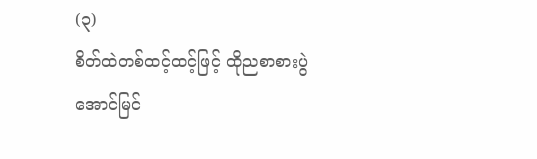(၃)
စိတ်ထဲတစ်ထင့်ထင့်ဖြင့် ထိုညစာစားပွဲ အောင်မြင်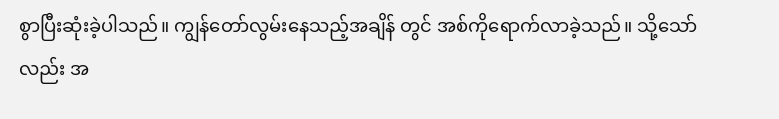စွာပြီးဆုံးခဲ့ပါသည်။ ကျွန်တော်လွမ်းနေသည့်အချိန် တွင် အစ်ကိုရောက်လာခဲ့သည်။ သို့သော်လည်း အ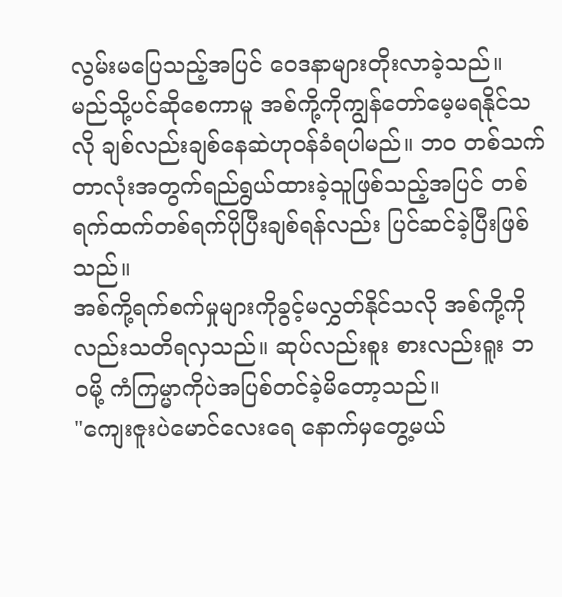လွမ်းမပြေသည့်အပြင် ဝေဒနာများတိုးလာခဲ့သည်။ မည်သို့ပင်ဆိုစေကာမူ အစ်ကို့ကိုကျွန်တော်မေ့မရနိုင်သလို ချစ်လည်းချစ်နေဆဲဟုဝန်ခံရပါမည်။ ဘဝ တစ်သက်တာလုံးအတွက်ရည်ရွယ်ထားခဲ့သူဖြစ်သည့်အပြင် တစ်ရက်ထက်တစ်ရက်ပိုပြီးချစ်ရန်လည်း ပြင်ဆင်ခဲ့ပြီးဖြစ်သည်။
အစ်ကို့ရက်စက်မှုများကိုခွင့်မလွှတ်နိုင်သလို အစ်ကို့ကိုလည်းသတိရလှသည်။ ဆုပ်လည်းစူး စားလည်းရူး ဘဝမို့ ကံကြမ္မာကိုပဲအပြစ်တင်ခဲ့မိတော့သည်။
"ကျေးဇူးပဲမောင်လေးရေ နောက်မှတွေ့မယ်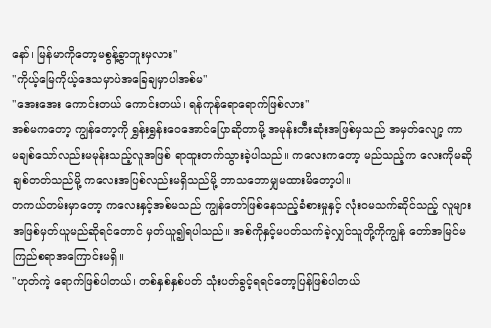နော်၊ မြန်မာကိုတော့မစွန့်ခွာဘူးမှလား"
"ကိုယ့်မြေကိုယ့်ဒေသမှာပဲအခြေချမှာပါအစ်မ"
"အေးအေး ကောင်းတယ် ကောင်းတယ်၊ ရန်ကုန်ရောရောက်ဖြစ်လား"
အစ်မကတော့ ကျွန်တော့ကို ရွှန်းရွှန်းဝေအောင်ပြောဆိုတာမို့ အမုန်းတီးဆုံးအဖြစ်မှသည် အမှတ်လျော့ ကာ မချစ်သော်လည်းမမုန်းသည့်လူအဖြစ် ရာထူးတက်သွားခဲ့ပါသည်။ ကလေးကတော့ မည်သည့်က လေးကိုမဆို ချစ်တတ်သည်မို့ ကလေးအပြစ်လည်းမရှိသည်မို့ ဘာသဘောမျှမထားမိတော့ပါ။
တကယ်တမ်းမှာတော့ ကလေးနှင့်အစ်မသည် ကျွန်တော်ဖြစ်နေသည့်ခံစားမှုနှင့် လုံးဝမသက်ဆိုင်သည့် လူများအဖြစ်မှတ်ယူမည်ဆိုရင်တောင် မှတ်ယူ၍ရပါသည်။ အစ်ကိုနှင့်မပတ်သက်ခဲ့လျှင်သူတို့ကိုကျွန် တော်အမြင်မကြည်စရာအကြောင်းမရှိ။
"ဟုတ်ကဲ့ ရောက်ဖြစ်ပါတယ်၊ တစ်နှစ်နှစ်ပတ် သုံးပတ်ခွင့်ရရင်တော့ပြန်ဖြစ်ပါတယ်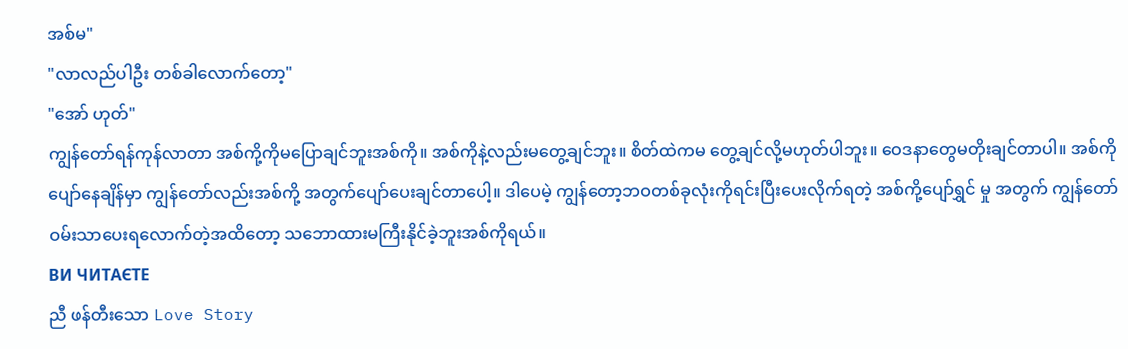အစ်မ"
"လာလည်ပါဦး တစ်ခါလောက်တော့"
"အော် ဟုတ်"
ကျွန်တော်ရန်ကုန်လာတာ အစ်ကို့ကိုမပြောချင်ဘူးအစ်ကို။ အစ်ကိုနဲ့လည်းမတွေ့ချင်ဘူး။ စိတ်ထဲကမ တွေ့ချင်လို့မဟုတ်ပါဘူး။ ဝေဒနာတွေမတိုးချင်တာပါ။ အစ်ကိုပျော်နေချိန်မှာ ကျွန်တော်လည်းအစ်ကို့ အတွက်ပျော်ပေးချင်တာပေါ့။ ဒါပေမဲ့ ကျွန်တော့ဘဝတစ်ခုလုံးကိုရင်းပြီးပေးလိုက်ရတဲ့ အစ်ကို့ပျော်ရွှင် မှု အတွက် ကျွန်တော်ဝမ်းသာပေးရလောက်တဲ့အထိတော့ သဘောထားမကြီးနိုင်ခဲ့ဘူးအစ်ကိုရယ်။
ВИ ЧИТАЄТЕ
ညီ ဖန်တီးသော Love Story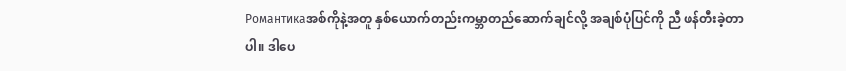Романтикаအစ်ကိုနဲ့အတူ နှစ်ယောက်တည်းကမ္ဘာတည်ဆောက်ချင်လို့ အချစ်ပုံပြင်ကို ညီ ဖန်တီးခဲ့တာပါ။ ဒါပေ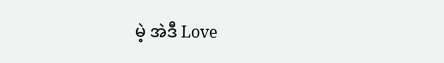မဲ့ အဲဒီ Love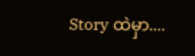Story ထဲမှာ....